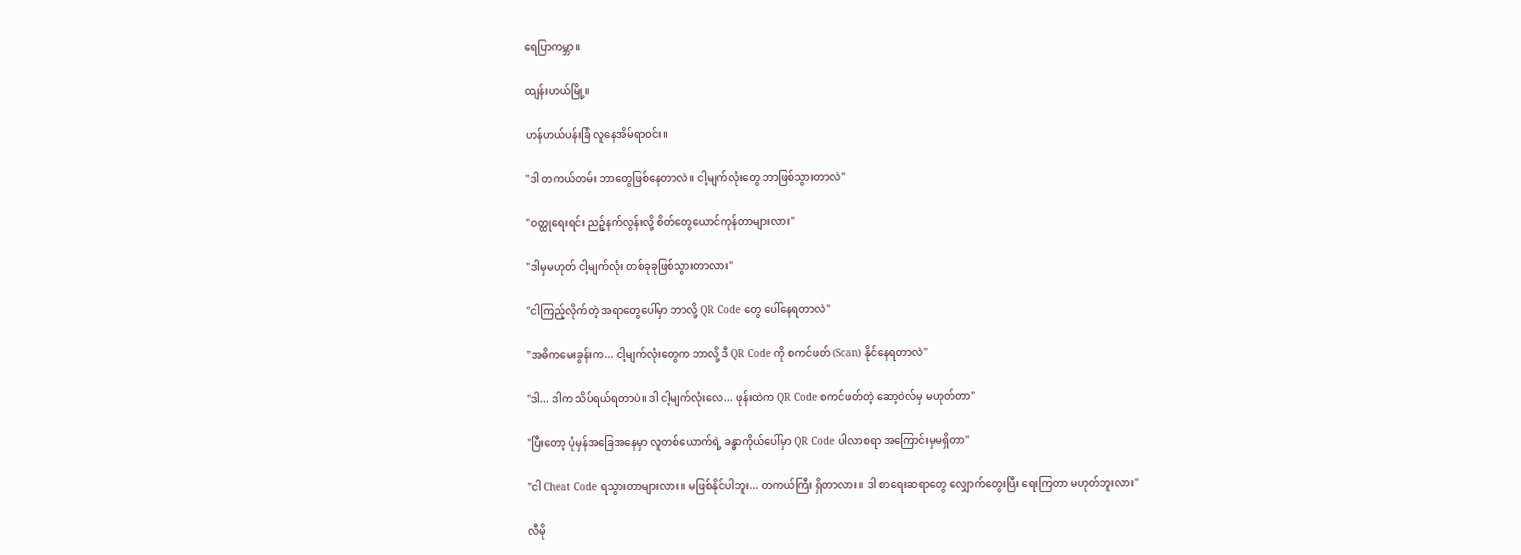ရေပြာကမ္ဘာ။

ထျန်းဟယ်မြို့။

ဟန်ဟယ်ပန်းခြံ လူနေအိမ်ရာဝင်း။

"ဒါ တကယ်တမ်း ဘာတွေဖြစ်နေတာလဲ။ ငါ့မျက်လုံးတွေ ဘာဖြစ်သွားတာလဲ"

"ဝတ္ထုရေးရင်း ညဉ့်နက်လွန်းလို့ စိတ်တွေယောင်ကုန်တာများလား"

"ဒါမှမဟုတ် ငါ့မျက်လုံး တစ်ခုခုဖြစ်သွားတာလား"

"ငါကြည့်လိုက်တဲ့ အရာတွေပေါ်မှာ ဘာလို့ QR Code တွေ ပေါ်နေရတာလဲ"

"အဓိကမေးခွန်းက... ငါ့မျက်လုံးတွေက ဘာလို့ ဒီ QR Code ကို စကင်ဖတ် (Scan) နိုင်နေရတာလဲ"

"ဒါ... ဒါက သိပ်ရယ်ရတာပဲ။ ဒါ ငါ့မျက်လုံးလေ... ဖုန်းထဲက QR Code စကင်ဖတ်တဲ့ ဆော့ဝဲလ်မှ မဟုတ်တာ"

"ပြီးတော့ ပုံမှန်အခြေအနေမှာ လူတစ်ယောက်ရဲ့ ခန္ဓာကိုယ်ပေါ်မှာ QR Code ပါလာစရာ အကြောင်းမှမရှိတာ"

"ငါ Cheat Code ရသွားတာများလား။ မဖြစ်နိုင်ပါဘူး... တကယ်ကြီး ရှိတာလား။ ဒါ စာရေးဆရာတွေ လျှောက်တွေးပြီး ရေးကြတာ မဟုတ်ဘူးလား"

လီမို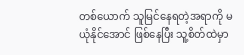တစ်ယောက် သူမြင်နေရတဲ့အရာကို မယုံနိုင်အောင် ဖြစ်နေပြီး သူ့စိတ်ထဲမှာ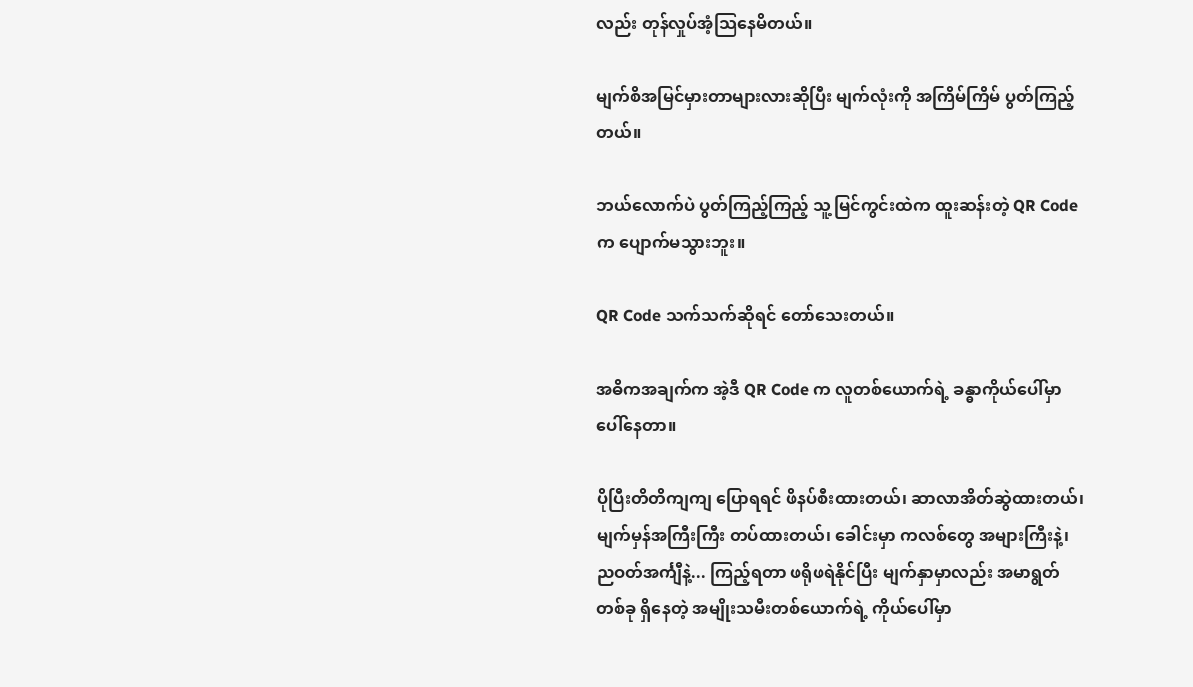လည်း တုန်လှုပ်အံ့သြနေမိတယ်။

မျက်စိအမြင်မှားတာများလားဆိုပြီး မျက်လုံးကို အကြိမ်ကြိမ် ပွတ်ကြည့်တယ်။

ဘယ်လောက်ပဲ ပွတ်ကြည့်ကြည့် သူ့မြင်ကွင်းထဲက ထူးဆန်းတဲ့ QR Code က ပျောက်မသွားဘူး။

QR Code သက်သက်ဆိုရင် တော်သေးတယ်။

အဓိကအချက်က အဲ့ဒီ QR Code က လူတစ်ယောက်ရဲ့ ခန္ဓာကိုယ်ပေါ်မှာ ပေါ်နေတာ။

ပိုပြီးတိတိကျကျ ပြောရရင် ဖိနပ်စီးထားတယ်၊ ဆာလာအိတ်ဆွဲထားတယ်၊ မျက်မှန်အကြီးကြီး တပ်ထားတယ်၊ ခေါင်းမှာ ကလစ်တွေ အများကြီးနဲ့၊ ညဝတ်အင်္ကျီနဲ့... ကြည့်ရတာ ဖရိုဖရဲနိုင်ပြီး မျက်နှာမှာလည်း အမာရွတ်တစ်ခု ရှိနေတဲ့ အမျိုးသမီးတစ်ယောက်ရဲ့ ကိုယ်ပေါ်မှာ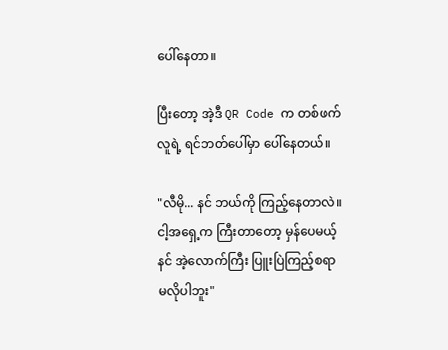ပေါ်နေတာ။

ပြီးတော့ အဲ့ဒီ QR Code က တစ်ဖက်လူရဲ့ ရင်ဘတ်ပေါ်မှာ ပေါ်နေတယ်။

"လီမို... နင် ဘယ်ကို ကြည့်နေတာလဲ။ ငါ့အရှေ့က ကြီးတာတော့ မှန်ပေမယ့် နင် အဲ့လောက်ကြီး ပြူးပြဲကြည့်စရာ မလိုပါဘူး"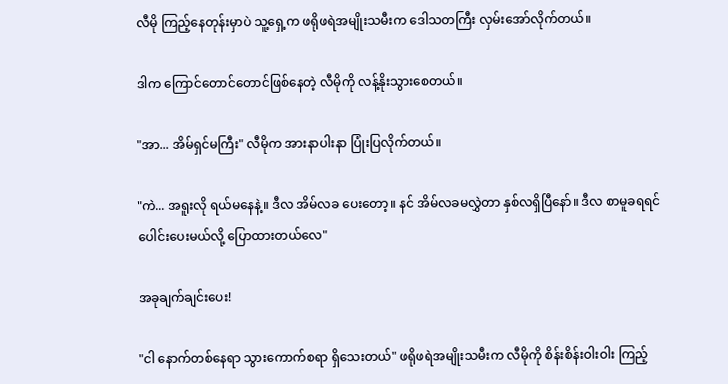လီမို ကြည့်နေတုန်းမှာပဲ သူ့ရှေ့က ဖရိုဖရဲအမျိုးသမီးက ဒေါသတကြီး လှမ်းအော်လိုက်တယ်။

ဒါက ကြောင်တောင်တောင်ဖြစ်နေတဲ့ လီမိုကို လန့်နိုးသွားစေတယ်။

"အာ... အိမ်ရှင်မကြီး" လီမိုက အားနာပါးနာ ပြုံးပြလိုက်တယ်။

"ကဲ... အရူးလို ရယ်မနေနဲ့။ ဒီလ အိမ်လခ ပေးတော့။ နင် အိမ်လခမလွှဲတာ နှစ်လရှိပြီနော်။ ဒီလ စာမူခရရင် ပေါင်းပေးမယ်လို့ ပြောထားတယ်လေ"

အခုချက်ချင်းပေး!

"ငါ နောက်တစ်နေရာ သွားကောက်စရာ ရှိသေးတယ်" ဖရိုဖရဲအမျိုးသမီးက လီမိုကို စိန်းစိန်းဝါးဝါး ကြည့်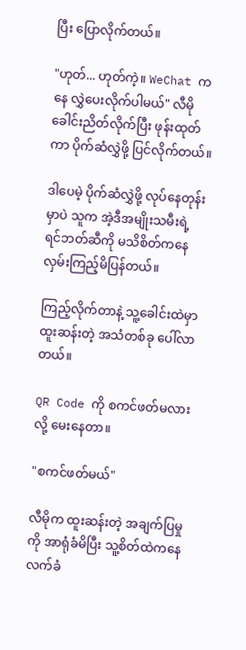ပြီး ပြောလိုက်တယ်။

"ဟုတ်... ဟုတ်ကဲ့။ WeChat ကနေ လွှဲပေးလိုက်ပါမယ်" လီမို ခေါင်းညိတ်လိုက်ပြီး ဖုန်းထုတ်ကာ ပိုက်ဆံလွှဲဖို့ ပြင်လိုက်တယ်။

ဒါပေမဲ့ ပိုက်ဆံလွှဲဖို့ လုပ်နေတုန်းမှာပဲ သူက အဲ့ဒီအမျိုးသမီးရဲ့ ရင်ဘတ်ဆီကို မသိစိတ်ကနေ လှမ်းကြည့်မိပြန်တယ်။

ကြည့်လိုက်တာနဲ့ သူ့ခေါင်းထဲမှာ ထူးဆန်းတဲ့ အသံတစ်ခု ပေါ်လာတယ်။

QR Code ကို စကင်ဖတ်မလားလို့ မေးနေတာ။

"စကင်ဖတ်မယ်"

လီမိုက ထူးဆန်းတဲ့ အချက်ပြမှုကို အာရုံခံမိပြီး သူ့စိတ်ထဲကနေ လက်ခံ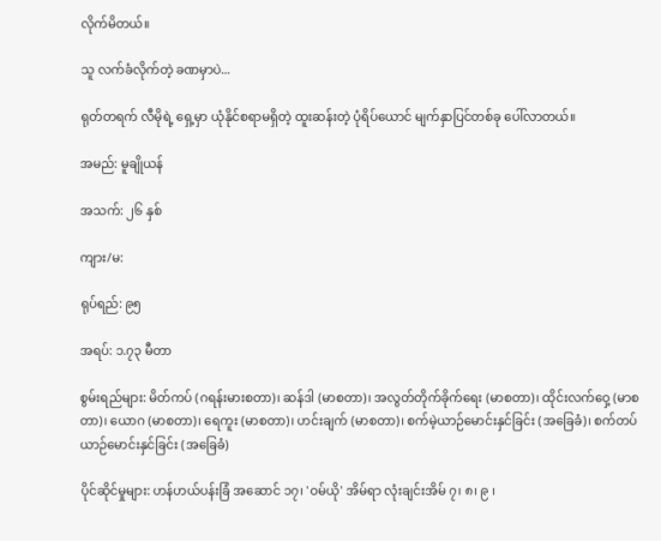လိုက်မိတယ်။

သူ လက်ခံလိုက်တဲ့ ခဏမှာပဲ...

ရုတ်တရက် လီမိုရဲ့ ရှေ့မှာ ယုံနိုင်စရာမရှိတဲ့ ထူးဆန်းတဲ့ ပုံရိပ်ယောင် မျက်နှာပြင်တစ်ခု ပေါ်လာတယ်။

အမည်: မူချိုယန်

အသက်: ၂၆ နှစ်

ကျား/မ:

ရုပ်ရည်: ၉၅

အရပ်: ၁.၇၃ မီတာ

စွမ်းရည်များ: မိတ်ကပ် (ဂရန်းမားစတာ)၊ ဆန်ဒါ (မာစတာ)၊ အလွတ်တိုက်ခိုက်ရေး (မာစတာ)၊ ထိုင်းလက်ဝှေ့ (မာစတာ)၊ ယောဂ (မာစတာ)၊ ရေကူး (မာစတာ)၊ ဟင်းချက် (မာစတာ)၊ စက်မဲ့ယာဉ်မောင်းနှင်ခြင်း (အခြေခံ)၊ စက်တပ်ယာဉ်မောင်းနှင်ခြင်း (အခြေခံ)

ပိုင်ဆိုင်မှုများ: ဟန်ဟယ်ပန်းခြံ အဆောင် ၁၇၊ 'ဝမ်ယို' အိမ်ရာ လုံးချင်းအိမ် ၇၊ ၈၊ ၉ ၊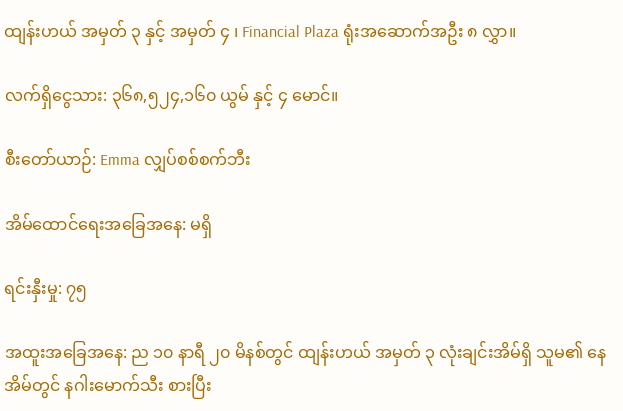ထျန်းဟယ် အမှတ် ၃ နှင့် အမှတ် ၄ ၊ Financial Plaza ရုံးအဆောက်အဦး ၈ လွှာ။

လက်ရှိငွေသား: ၃၆၈,၅၂၄,၁၆၀ ယွမ် နှင့် ၄ မောင်။

စီးတော်ယာဉ်: Emma လျှပ်စစ်စက်ဘီး

အိမ်ထောင်ရေးအခြေအနေ: မရှိ

ရင်းနှီးမှု: ၇၅

အထူးအခြေအနေ: ည ၁၀ နာရီ ၂၀ မိနစ်တွင် ထျန်းဟယ် အမှတ် ၃ လုံးချင်းအိမ်ရှိ သူမ၏ နေအိမ်တွင် နဂါးမောက်သီး စားပြီး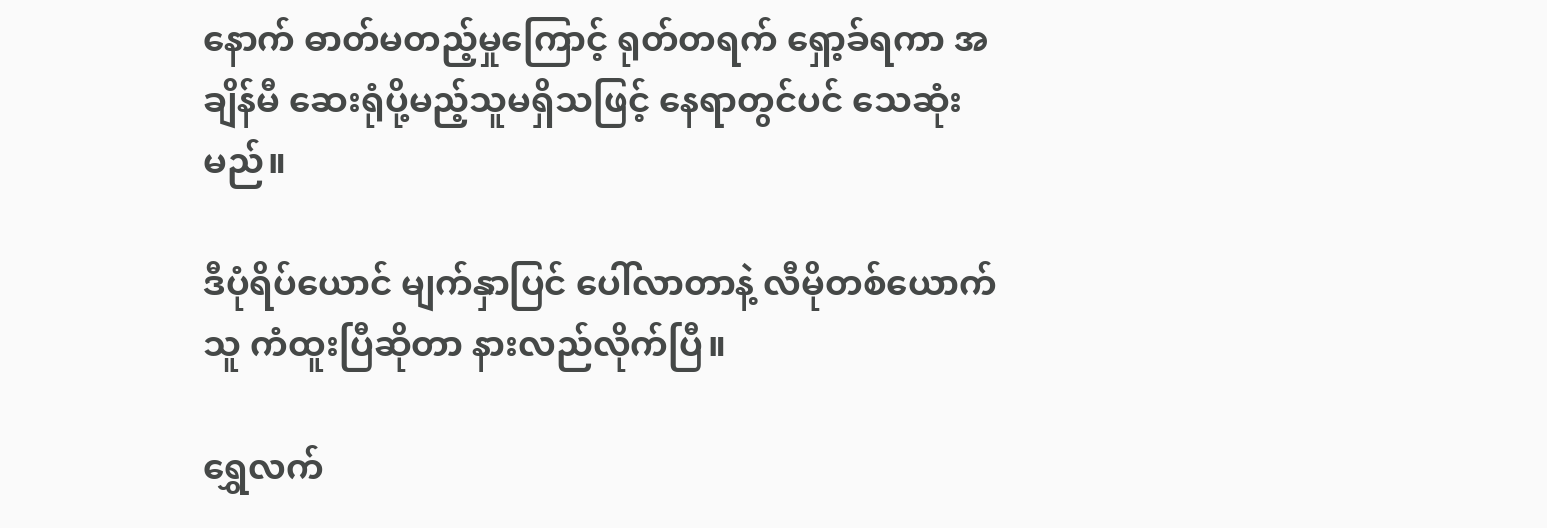နောက် ဓာတ်မတည့်မှုကြောင့် ရုတ်တရက် ရှော့ခ်ရကာ အချိန်မီ ဆေးရုံပို့မည့်သူမရှိသဖြင့် နေရာတွင်ပင် သေဆုံးမည်။

ဒီပုံရိပ်ယောင် မျက်နှာပြင် ပေါ်လာတာနဲ့ လီမိုတစ်ယောက် သူ ကံထူးပြီဆိုတာ နားလည်လိုက်ပြီ။

ရွှေလက်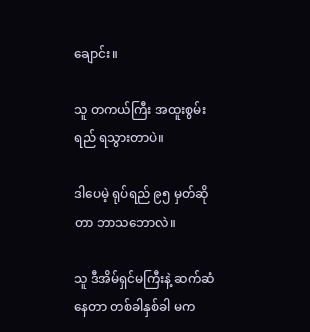ချောင်း။

သူ တကယ်ကြီး အထူးစွမ်းရည် ရသွားတာပဲ။

ဒါပေမဲ့ ရုပ်ရည် ၉၅ မှတ်ဆိုတာ ဘာသဘောလဲ။

သူ ဒီအိမ်ရှင်မကြီးနဲ့ ဆက်ဆံနေတာ တစ်ခါနှစ်ခါ မက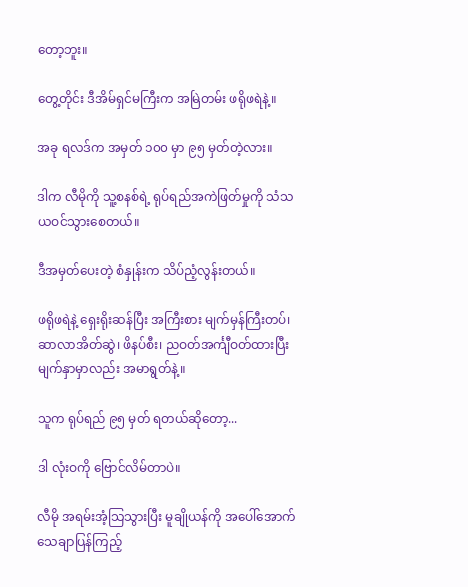တော့ဘူး။

တွေ့တိုင်း ဒီအိမ်ရှင်မကြီးက အမြဲတမ်း ဖရိုဖရဲနဲ့။

အခု ရလဒ်က အမှတ် ၁၀၀ မှာ ၉၅ မှတ်တဲ့လား။

ဒါက လီမိုကို သူ့စနစ်ရဲ့ ရုပ်ရည်အကဲဖြတ်မှုကို သံသယဝင်သွားစေတယ်။

ဒီအမှတ်ပေးတဲ့ စံနှုန်းက သိပ်ညံ့လွန်းတယ်။

ဖရိုဖရဲနဲ့ ရှေးရိုးဆန်ပြီး အကြီးစား မျက်မှန်ကြီးတပ်၊ ဆာလာအိတ်ဆွဲ၊ ဖိနပ်စီး၊ ညဝတ်အင်္ကျီဝတ်ထားပြီး မျက်နှာမှာလည်း အမာရွတ်နဲ့။

သူက ရုပ်ရည် ၉၅ မှတ် ရတယ်ဆိုတော့...

ဒါ လုံးဝကို ဗြောင်လိမ်တာပဲ။

လီမို အရမ်းအံ့သြသွားပြီး မူချိုယန်ကို အပေါ်အောက် သေချာပြန်ကြည့်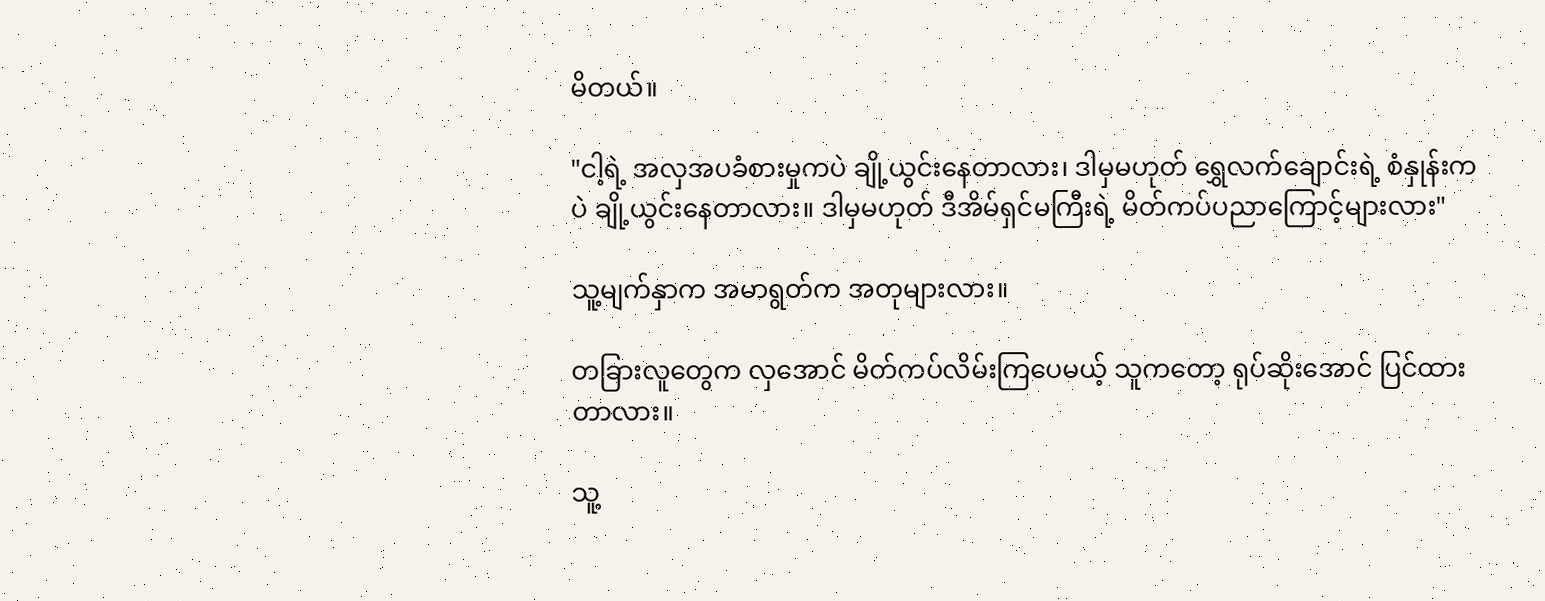မိတယ်။

"ငါ့ရဲ့ အလှအပခံစားမှုကပဲ ချို့ယွင်းနေတာလား၊ ဒါမှမဟုတ် ရွှေလက်ချောင်းရဲ့ စံနှုန်းကပဲ ချို့ယွင်းနေတာလား။ ဒါမှမဟုတ် ဒီအိမ်ရှင်မကြီးရဲ့ မိတ်ကပ်ပညာကြောင့်များလား"

သူ့မျက်နှာက အမာရွတ်က အတုများလား။

တခြားလူတွေက လှအောင် မိတ်ကပ်လိမ်းကြပေမယ့် သူကတော့ ရုပ်ဆိုးအောင် ပြင်ထားတာလား။

သူ့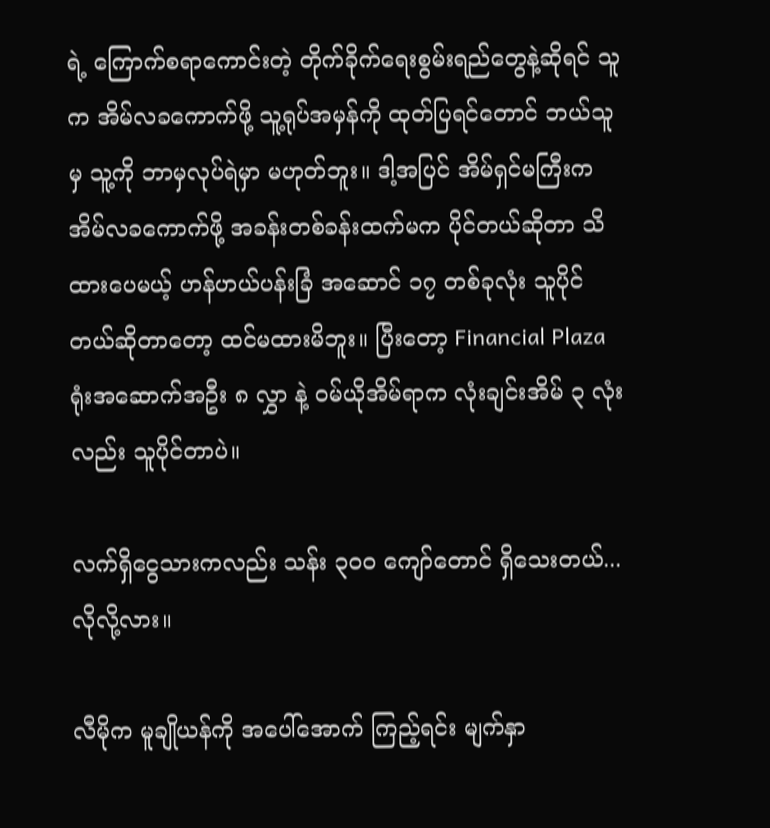ရဲ့ ကြောက်စရာကောင်းတဲ့ တိုက်ခိုက်ရေးစွမ်းရည်တွေနဲ့ဆိုရင် သူက အိမ်လခကောက်ဖို့ သူ့ရုပ်အမှန်ကို ထုတ်ပြရင်တောင် ဘယ်သူမှ သူ့ကို ဘာမှလုပ်ရဲမှာ မဟုတ်ဘူး။ ဒါ့အပြင် အိမ်ရှင်မကြီးက အိမ်လခကောက်ဖို့ အခန်းတစ်ခန်းထက်မက ပိုင်တယ်ဆိုတာ သိထားပေမယ့် ဟန်ဟယ်ပန်းခြံ အဆောင် ၁၇ တစ်ခုလုံး သူပိုင်တယ်ဆိုတာတော့ ထင်မထားမိဘူး။ ပြီးတော့ Financial Plaza ရုံးအဆောက်အဦး ၈ လွှာ နဲ့ ဝမ်ယိုအိမ်ရာက လုံးချင်းအိမ် ၃ လုံးလည်း သူပိုင်တာပဲ။

လက်ရှိငွေသားကလည်း သန်း ၃၀၀ ကျော်တောင် ရှိသေးတယ်... လိုလို့လား။

လီမိုက မူချိုယန်ကို အပေါ်အောက် ကြည့်ရင်း မျက်နှာ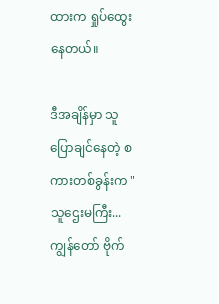ထားက ရှုပ်ထွေးနေတယ်။

ဒီအချိန်မှာ သူပြောချင်နေတဲ့ စကားတစ်ခွန်းက "သူဌေးမကြီး... ကျွန်တော် ဗိုက်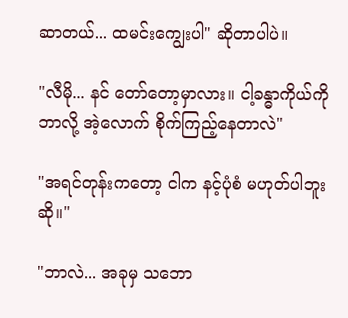ဆာတယ်... ထမင်းကျွေးပါ" ဆိုတာပါပဲ။

"လီမို... နင် တော်တော့မှာလား။ ငါ့ခန္ဓာကိုယ်ကို ဘာလို့ အဲ့လောက် စိုက်ကြည့်နေတာလဲ"

"အရင်တုန်းကတော့ ငါက နင့်ပုံစံ မဟုတ်ပါဘူးဆို။"

"ဘာလဲ... အခုမှ သဘော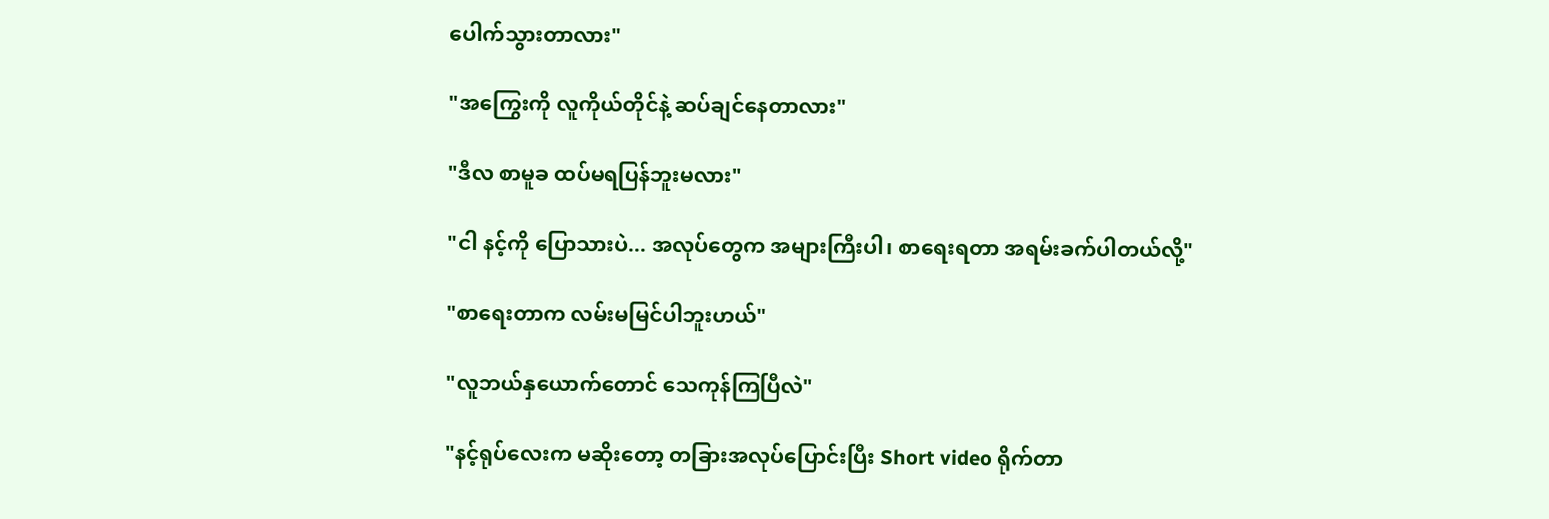ပေါက်သွားတာလား"

"အကြွေးကို လူကိုယ်တိုင်နဲ့ ဆပ်ချင်နေတာလား"

"ဒီလ စာမူခ ထပ်မရပြန်ဘူးမလား"

"ငါ နင့်ကို ပြောသားပဲ... အလုပ်တွေက အများကြီးပါ၊ စာရေးရတာ အရမ်းခက်ပါတယ်လို့"

"စာရေးတာက လမ်းမမြင်ပါဘူးဟယ်"

"လူဘယ်နှယောက်တောင် သေကုန်ကြပြီလဲ"

"နင့်ရုပ်လေးက မဆိုးတော့ တခြားအလုပ်ပြောင်းပြီး Short video ရိုက်တာ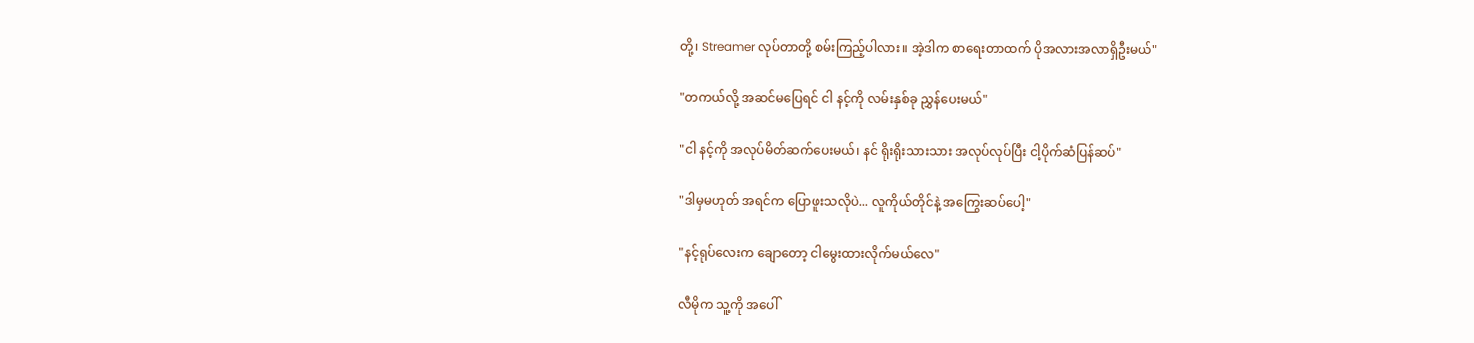တို့၊ Streamer လုပ်တာတို့ စမ်းကြည့်ပါလား။ အဲ့ဒါက စာရေးတာထက် ပိုအလားအလာရှိဦးမယ်"

"တကယ်လို့ အဆင်မပြေရင် ငါ နင့်ကို လမ်းနှစ်ခု ညွှန်ပေးမယ်"

"ငါ နင့်ကို အလုပ်မိတ်ဆက်ပေးမယ်၊ နင် ရိုးရိုးသားသား အလုပ်လုပ်ပြီး ငါ့ပိုက်ဆံပြန်ဆပ်"

"ဒါမှမဟုတ် အရင်က ပြောဖူးသလိုပဲ... လူကိုယ်တိုင်နဲ့ အကြွေးဆပ်ပေါ့"

"နင့်ရုပ်လေးက ချောတော့ ငါမွေးထားလိုက်မယ်လေ"

လီမိုက သူ့ကို အပေါ်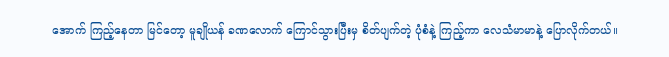အောက် ကြည့်နေတာ မြင်တော့ မူချိုယန် ခဏလောက် ကြောင်သွားပြီးမှ စိတ်ပျက်တဲ့ ပုံစံနဲ့ ကြည့်ကာ လေသံမာမာနဲ့ ပြောလိုက်တယ်။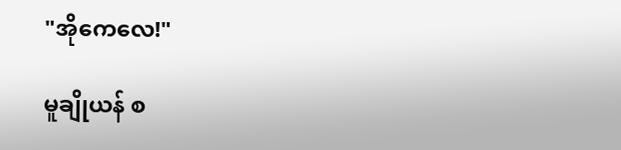"အိုကေလေ!"

မူချိုယန် စ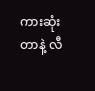ကားဆုံးတာနဲ့ လီ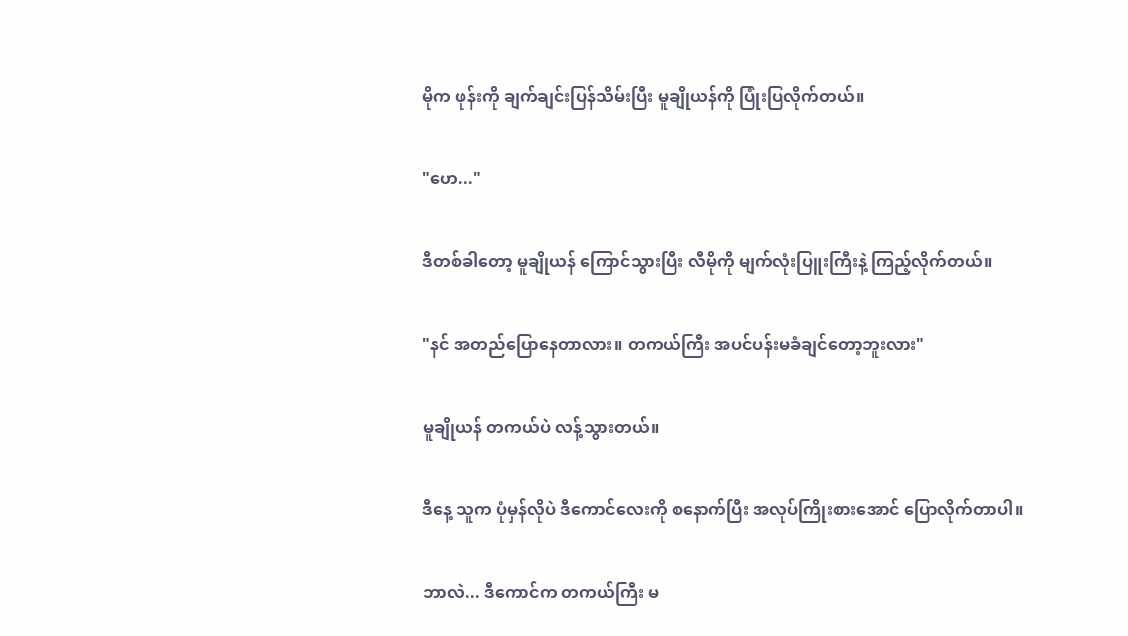မိုက ဖုန်းကို ချက်ချင်းပြန်သိမ်းပြီး မူချိုယန်ကို ပြုံးပြလိုက်တယ်။

"ဟေ..."

ဒီတစ်ခါတော့ မူချိုယန် ကြောင်သွားပြီး လီမိုကို မျက်လုံးပြူးကြီးနဲ့ ကြည့်လိုက်တယ်။

"နင် အတည်ပြောနေတာလား။ တကယ်ကြီး အပင်ပန်းမခံချင်တော့ဘူးလား"

မူချိုယန် တကယ်ပဲ လန့်သွားတယ်။

ဒီနေ့ သူက ပုံမှန်လိုပဲ ဒီကောင်လေးကို စနောက်ပြီး အလုပ်ကြိုးစားအောင် ပြောလိုက်တာပါ။

ဘာလဲ... ဒီကောင်က တကယ်ကြီး မ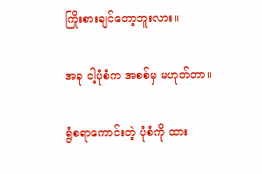ကြိုးစားချင်တော့ဘူးလား။

အခု ငါ့ပုံစံက အစစ်မှ မဟုတ်တာ။

ရွံစရာကောင်းတဲ့ ပုံစံကို ထား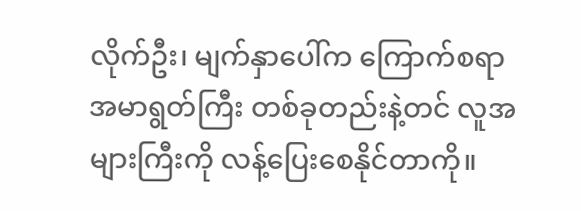လိုက်ဦး၊ မျက်နှာပေါ်က ကြောက်စရာ အမာရွတ်ကြီး တစ်ခုတည်းနဲ့တင် လူအများကြီးကို လန့်ပြေးစေနိုင်တာကို။